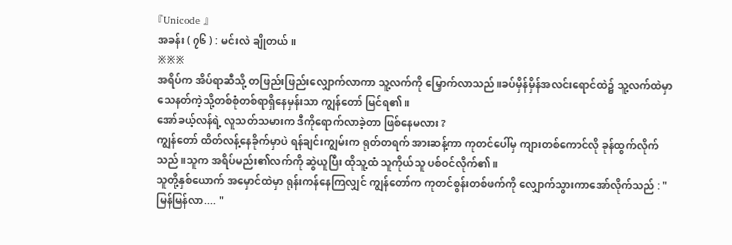『Unicode 』
အခန်း ( ၇၆ ) : မင်းလဲ ချိုတယ်။
※※※
အရိပ်က အိပ်ရာဆီသို့ တဖြည်းဖြည်းလျှောက်လာကာ သူ့လက်ကို မြှောက်လာသည်။ခပ်မှိန်မှိန်အလင်းရောင်ထဲ၌ သူ့လက်ထဲမှာ သေနတ်ကဲ့သို့တစ်စုံတစ်ရာရှိနေမှန်းသာ ကျွန်တော် မြင်ရ၏။
အော်ခယ့်လန်ရဲ့ လူသတ်သမားက ဒီကိုရောက်လာခဲ့တာ ဖြစ်နေမလား ?
ကျွန်တော် ထိတ်လန့်နေခိုက်မှာပဲ ရန်ချင်းကျွမ်းက ရုတ်တရက် အားဆန့်ကာ ကုတင်ပေါ်မှ ကျားတစ်ကောင်လို ခုန်ထွက်လိုက်သည်။သူက အရိပ်မည်း၏လက်ကို ဆွဲယူပြီး ထိုသူ့ထံ သူကိုယ်သူ ပစ်ဝင်လိုက်၏။
သူတို့နှစ်ယောက် အမှောင်ထဲမှာ ရုန်းကန်နေကြလျှင် ကျွန်တော်က ကုတင်စွန်းတစ်ဖက်ကို လျှောက်သွားကာအော်လိုက်သည် : " မြန်မြန်လာ.... "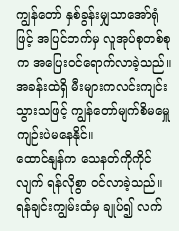ကျွန်တော် နှစ်ခွန်းမျှသာအော်ရုံဖြင့် အပြင်ဘက်မှ လူအုပ်စုတစ်စုက အပြေးဝင်ရောက်လာခဲ့သည်။ အခန်းထဲရှိ မီးများကလင်းကျင်းသွားသဖြင့် ကျွန်တော်မျက်စိမမှေူကျဉ်းပဲမနေနိုင်။
ထောင်နျန်က သေနတ်ကိုကိုင်လျက် ရန်လိုစွာ ဝင်လာခဲ့သည်။ ရန်ချင်းကျွမ်းထံမှ ချုပ်၍ လက်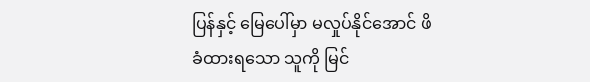ပြန်နှင့် မြေပေါ်မှာ မလှုပ်နိုင်အောင် ဖိခံထားရသော သူကို မြင်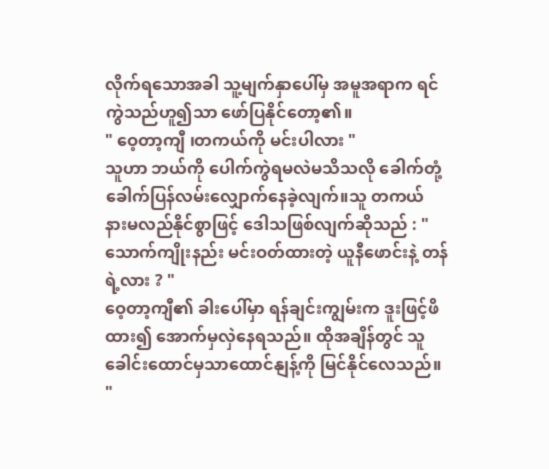လိုက်ရသောအခါ သူ့မျက်နှာပေါ်မှ အမူအရာက ရင်ကွဲသည်ဟူ၍သာ ဖော်ပြနိုင်တော့၏။
" ဝေ့တာ့ကျီ ၊တကယ်ကို မင်းပါလား "
သူဟာ ဘယ်ကို ပေါက်ကွဲရမလဲမသိသလို ခေါက်တုံ့ခေါက်ပြန်လမ်းလျှောက်နေခဲ့လျက်။သူ တကယ် နားမလည်နိုင်စွာဖြင့် ဒေါသဖြစ်လျက်ဆိုသည် : " သောက်ကျိုးနည်း မင်းဝတ်ထားတဲ့ ယူနီဖောင်းနဲ့ တန်ရဲ့လား ? "
ဝေ့တာ့ကျီ၏ ခါးပေါ်မှာ ရန်ချင်းကျွမ်းက ဒူးဖြင့်ဖိထား၍ အောက်မှလှဲနေရသည်။ ထိုအချိန်တွင် သူခေါင်းထောင်မှသာထောင်နျန့်ကို မြင်နိုင်လေသည်။
"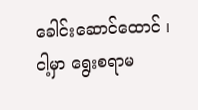ခေါင်းဆောင်ထောင် ၊ ငါ့မှာ ရွေးစရာမ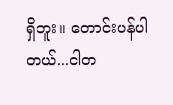ရှိဘူး။ တောင်းပန်ပါတယ်...ငါတ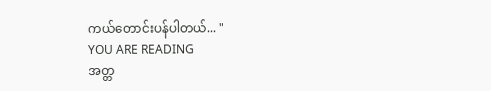ကယ်တောင်းပန်ပါတယ်... "
YOU ARE READING
အတ္တ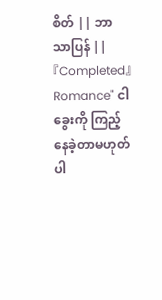စိတ် || ဘာသာပြန် ||『Completed』
Romance" ငါ ခွေးကို ကြည့်နေခဲ့တာမဟုတ်ပါ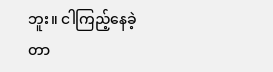ဘူး။ ငါကြည့်နေခဲ့တာ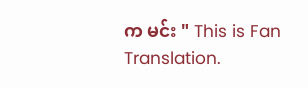က မင်း " This is Fan Translation.